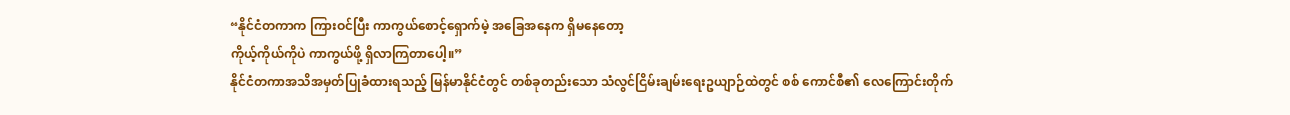“နိုင်ငံတကာက ကြားဝင်ပြီး ကာကွယ်စောင့်ရှောက်မဲ့ အခြေအနေက ရှိမနေတော့
ကိုယ့်ကိုယ်ကိုပဲ ကာကွယ်ဖို့ ရှိလာကြတာပေါ့။”
နိုင်ငံတကာအသိအမှတ်ပြုခံထားရသည့် မြန်မာနိုင်ငံတွင် တစ်ခုတည်းသော သံလွင်ငြိမ်းချမ်းရေးဥယျာဉ်ထဲတွင် စစ် ကောင်စီ၏ လေကြောင်းတိုက်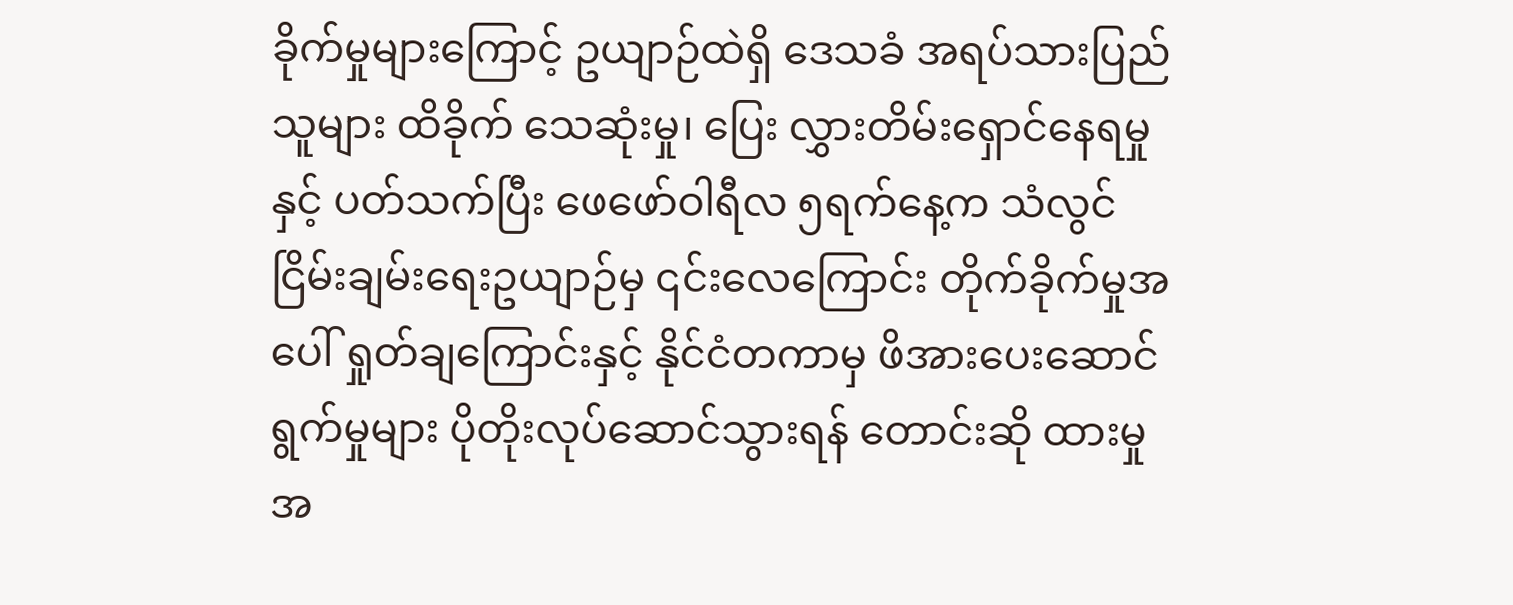ခိုက်မှုများကြောင့် ဥယျာဉ်ထဲရှိ ဒေသခံ အရပ်သားပြည်သူများ ထိခိုက် သေဆုံးမှု၊ ပြေး လွှားတိမ်းရှောင်နေရမှုနှင့် ပတ်သက်ပြီး ဖေဖော်ဝါရီလ ၅ရက်နေ့က သံလွင်ငြိမ်းချမ်းရေးဥယျာဉ်မှ ၎င်းလေကြောင်း တိုက်ခိုက်မှုအပေါ် ရှုတ်ချကြောင်းနှင့် နိုင်ငံတကာမှ ဖိအားပေးဆောင်ရွက်မှုများ ပိုတိုးလုပ်ဆောင်သွားရန် တောင်းဆို ထားမှုအ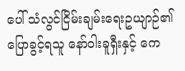ပေါ် သံလွင်ငြိမ်းချမ်းရေးဥယျာဉ်၏ ပြောခွင့်ရသူ နော်ဝါးခူရှီးနှင့် ကေ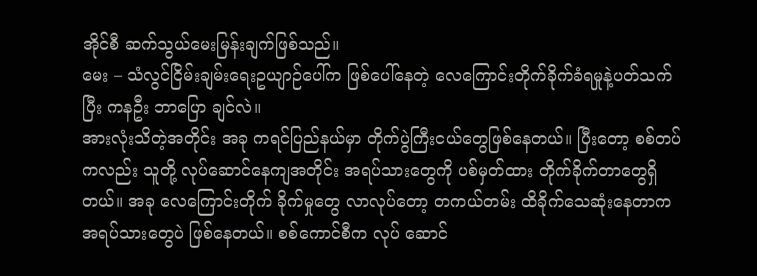အိုင်စီ ဆက်သွယ်မေးမြန်းချက်ဖြစ်သည်။
မေး – သံလွင်ငြိမ်းချမ်းရေးဥယျာဉ်ပေါ်က ဖြစ်ပေါ်နေတဲ့ လေကြောင်းတိုက်ခိုက်ခံရမှုနဲ့ပတ်သက်ပြီး ကနဦး ဘာပြော ချင်လဲ။
အားလုံးသိတဲ့အတိုင်း အခု ကရင်ပြည်နယ်မှာ တိုက်ပွဲကြီးငယ်တွေဖြစ်နေတယ်။ ပြီးတော့ စစ်တပ်ကလည်း သူတို့ လုပ်ဆောင်နေကျအတိုင်း အရပ်သားတွေကို ပစ်မှတ်ထား တိုက်ခိုက်တာတွေရှိတယ်။ အခု လေကြောင်းတိုက် ခိုက်မှုတွေ လာလုပ်တော့ တကယ်တမ်း ထိခိုက်သေဆုံးနေတာက အရပ်သားတွေပဲ ဖြစ်နေတယ်။ စစ်ကောင်စီက လုပ် ဆောင်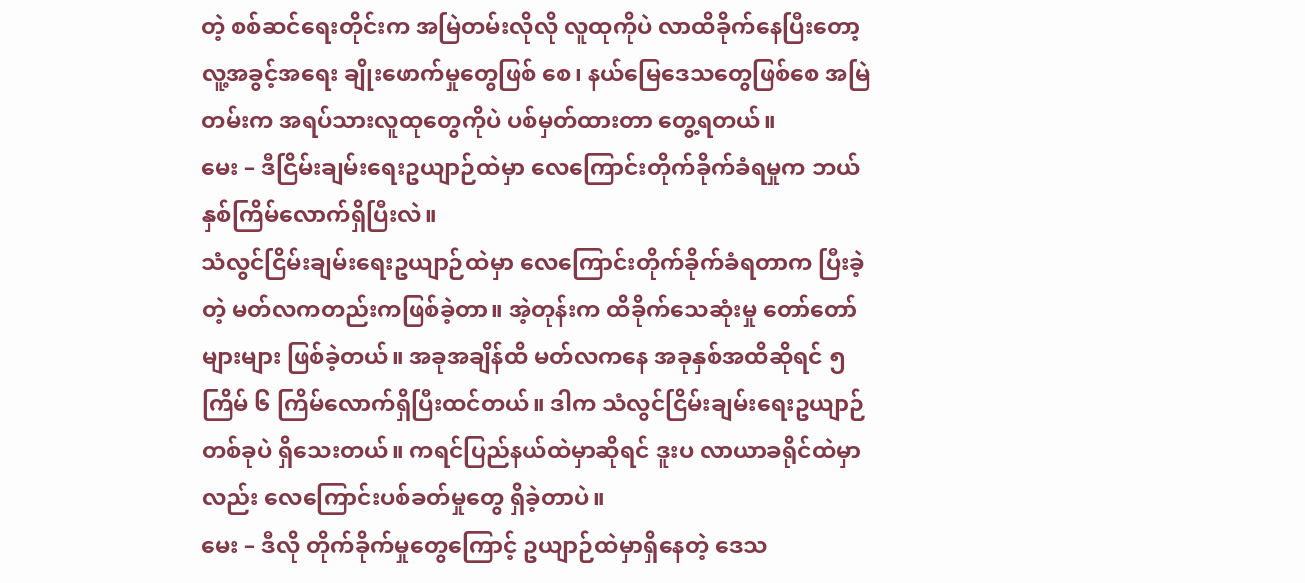တဲ့ စစ်ဆင်ရေးတိုင်းက အမြဲတမ်းလိုလို လူထုကိုပဲ လာထိခိုက်နေပြီးတော့ လူ့အခွင့်အရေး ချိုးဖောက်မှုတွေဖြစ် စေ၊ နယ်မြေဒေသတွေဖြစ်စေ အမြဲတမ်းက အရပ်သားလူထုတွေကိုပဲ ပစ်မှတ်ထားတာ တွေ့ရတယ်။
မေး – ဒီငြိမ်းချမ်းရေးဥယျာဉ်ထဲမှာ လေကြောင်းတိုက်ခိုက်ခံရမှုက ဘယ်နှစ်ကြိမ်လောက်ရှိပြီးလဲ။
သံလွင်ငြိမ်းချမ်းရေးဥယျာဉ်ထဲမှာ လေကြောင်းတိုက်ခိုက်ခံရတာက ပြီးခဲ့တဲ့ မတ်လကတည်းကဖြစ်ခဲ့တာ။ အဲ့တုန်းက ထိခိုက်သေဆုံးမှု တော်တော်များများ ဖြစ်ခဲ့တယ်။ အခုအချိန်ထိ မတ်လကနေ အခုနှစ်အထိဆိုရင် ၅ကြိမ် ၆ ကြိမ်လောက်ရှိပြီးထင်တယ်။ ဒါက သံလွင်ငြိမ်းချမ်းရေးဥယျာဉ်တစ်ခုပဲ ရှိသေးတယ်။ ကရင်ပြည်နယ်ထဲမှာဆိုရင် ဒူးပ လာယာခရိုင်ထဲမှာလည်း လေကြောင်းပစ်ခတ်မှုတွေ ရှိခဲ့တာပဲ။
မေး – ဒီလို တိုက်ခိုက်မှုတွေကြောင့် ဥယျာဉ်ထဲမှာရှိနေတဲ့ ဒေသ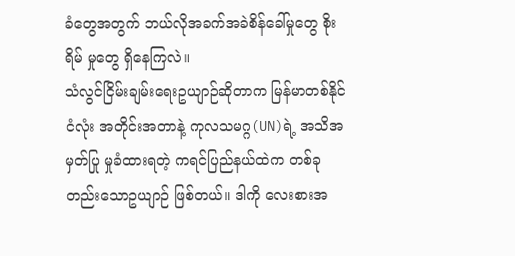ခံတွေအတွက် ဘယ်လိုအခက်အခဲစိန်ခေါ်မှုတွေ စိုးရိမ် မှုတွေ ရှိနေကြလဲ။
သံလွင်ငြိမ်းချမ်းရေးဥယျာဉ်ဆိုတာက မြန်မာတစ်နိုင်ငံလုံး အတိုင်းအတာနဲ့ ကုလသမဂ္ဂ(UN)ရဲ့ အသိအမှတ်ပြု မှုခံထားရတဲ့ ကရင်ပြည်နယ်ထဲက တစ်ခုတည်းသောဥယျာဉ် ဖြစ်တယ်။ ဒါကို လေးစားအ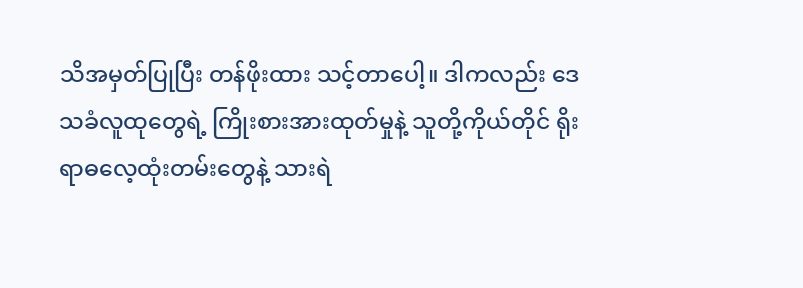သိအမှတ်ပြုပြီး တန်ဖိုးထား သင့်တာပေါ့။ ဒါကလည်း ဒေသခံလူထုတွေရဲ့ ကြိုးစားအားထုတ်မှုနဲ့ သူတို့ကိုယ်တိုင် ရိုးရာဓလေ့ထုံးတမ်းတွေနဲ့ သားရဲ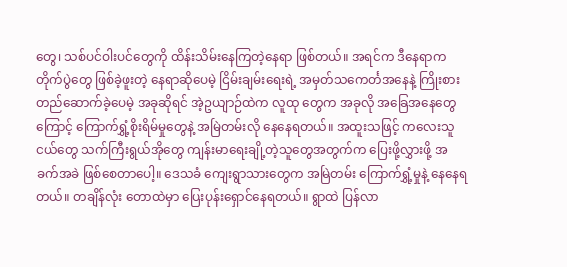တွေ၊ သစ်ပင်ဝါးပင်တွေကို ထိန်းသိမ်းနေကြတဲ့နေရာ ဖြစ်တယ်။ အရင်က ဒီနေရာက တိုက်ပွဲတွေ ဖြစ်ခဲ့ဖူးတဲ့ နေရာဆိုပေမဲ့ ငြိမ်းချမ်းရေးရဲ့ အမှတ်သကေင်္တအနေနဲ့ ကြိုးစားတည်ဆောက်ခဲ့ပေမဲ့ အခုဆိုရင် အဲ့ဥယျာဉ်ထဲက လူထု တွေက အခုလို အခြေအနေတွေကြောင့် ကြောက်ရွှံ့စိုးရိမ်မှုတွေနဲ့ အမြဲတမ်းလို နေနေရတယ်။ အထူးသဖြင့် ကလေးသူ ငယ်တွေ သက်ကြီးရွယ်အိုတွေ ကျန်းမာရေးချို့တဲ့သူတွေအတွက်က ပြေးဖို့လွှားဖို့ အခက်အခဲ ဖြစ်စေတာပေါ့။ ဒေသခံ ကျေးရွာသားတွေက အမြဲတမ်း ကြောက်ရွှံ့မှုနဲ့ နေနေရတယ်။ တချိန်လုံး တောထဲမှာ ပြေးပုန်းရှောင်နေရတယ်။ ရွာထဲ ပြန်လာ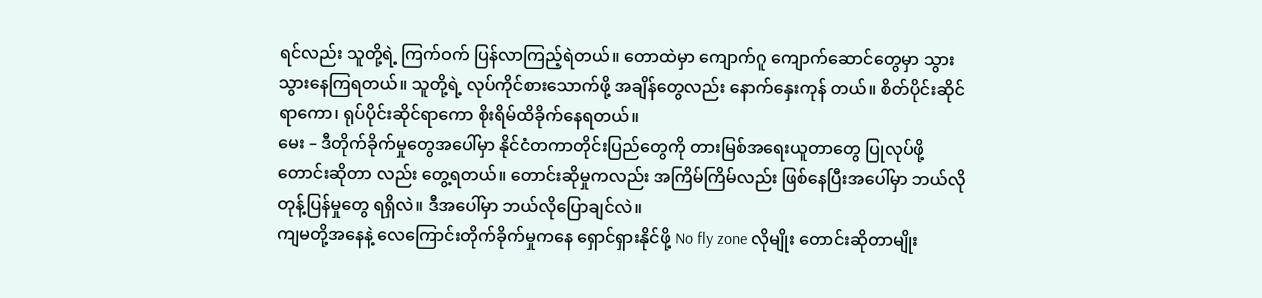ရင်လည်း သူတို့ရဲ့ ကြက်ဝက် ပြန်လာကြည့်ရဲတယ်။ တောထဲမှာ ကျောက်ဂူ ကျောက်ဆောင်တွေမှာ သွားသွားနေကြရတယ်။ သူတို့ရဲ့ လုပ်ကိုင်စားသောက်ဖို့ အချိန်တွေလည်း နောက်နှေးကုန် တယ်။ စိတ်ပိုင်းဆိုင်ရာကော၊ ရုပ်ပိုင်းဆိုင်ရာကော စိုးရိမ်ထိခိုက်နေရတယ်။
မေး – ဒီတိုက်ခိုက်မှုတွေအပေါ်မှာ နိုင်ငံတကာတိုင်းပြည်တွေကို တားမြစ်အရေးယူတာတွေ ပြုလုပ်ဖို့ တောင်းဆိုတာ လည်း တွေ့ရတယ်။ တောင်းဆိုမှုကလည်း အကြိမ်ကြိမ်လည်း ဖြစ်နေပြီးအပေါ်မှာ ဘယ်လိုတုန့်ပြန်မှုတွေ ရရှိလဲ။ ဒီအပေါ်မှာ ဘယ်လိုပြောချင်လဲ။
ကျမတို့အနေနဲ့ လေကြောင်းတိုက်ခိုက်မှုကနေ ရှောင်ရှားနိုင်ဖို့ No fly zone လိုမျိုး တောင်းဆိုတာမျိုး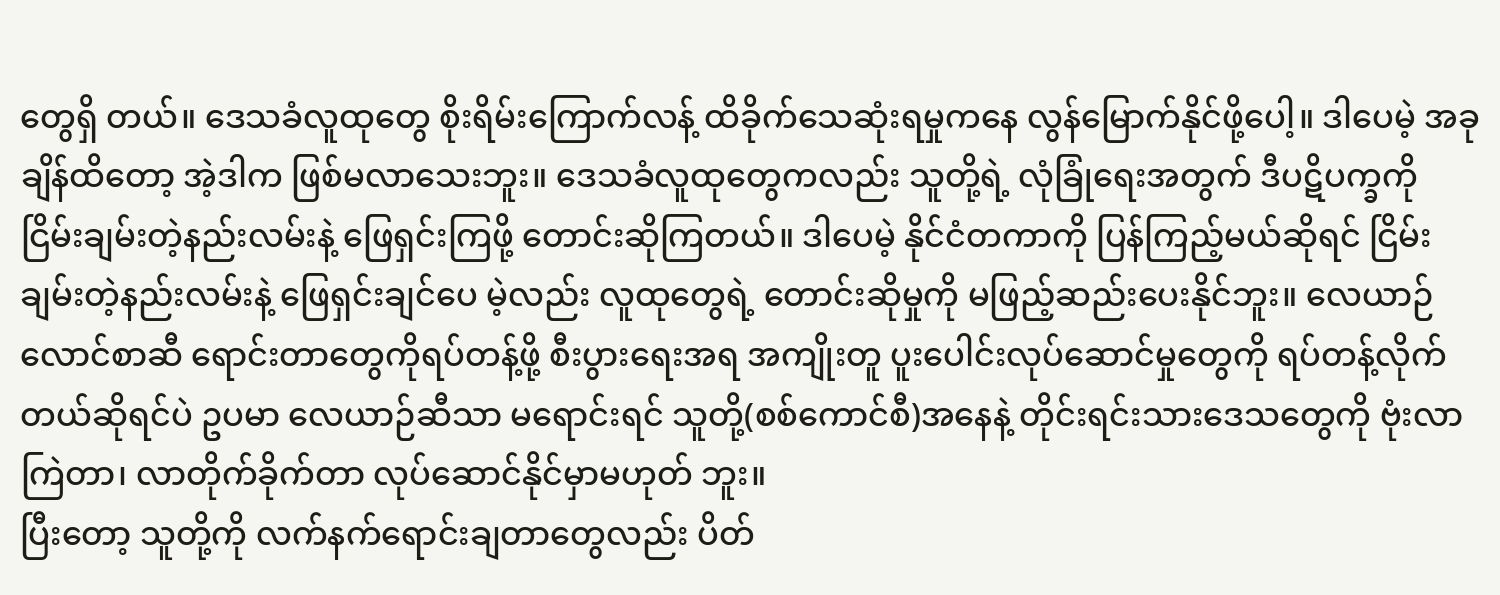တွေရှိ တယ်။ ဒေသခံလူထုတွေ စိုးရိမ်းကြောက်လန့် ထိခိုက်သေဆုံးရမှုကနေ လွန်မြောက်နိုင်ဖို့ပေါ့။ ဒါပေမဲ့ အခုချိန်ထိတော့ အဲ့ဒါက ဖြစ်မလာသေးဘူး။ ဒေသခံလူထုတွေကလည်း သူတို့ရဲ့ လုံခြုံရေးအတွက် ဒီပဋိပက္ခကို ငြိမ်းချမ်းတဲ့နည်းလမ်းနဲ့ ဖြေရှင်းကြဖို့ တောင်းဆိုကြတယ်။ ဒါပေမဲ့ နိုင်ငံတကာကို ပြန်ကြည့်မယ်ဆိုရင် ငြိမ်းချမ်းတဲ့နည်းလမ်းနဲ့ ဖြေရှင်းချင်ပေ မဲ့လည်း လူထုတွေရဲ့ တောင်းဆိုမှုကို မဖြည့်ဆည်းပေးနိုင်ဘူး။ လေယာဉ်လောင်စာဆီ ရောင်းတာတွေကိုရပ်တန့်ဖို့ စီးပွားရေးအရ အကျိုးတူ ပူးပေါင်းလုပ်ဆောင်မှုတွေကို ရပ်တန့်လိုက်တယ်ဆိုရင်ပဲ ဥပမာ လေယာဉ်ဆီသာ မရောင်းရင် သူတို့(စစ်ကောင်စီ)အနေနဲ့ တိုင်းရင်းသားဒေသတွေကို ဗုံးလာကြဲတာ၊ လာတိုက်ခိုက်တာ လုပ်ဆောင်နိုင်မှာမဟုတ် ဘူး။
ပြီးတော့ သူတို့ကို လက်နက်ရောင်းချတာတွေလည်း ပိတ်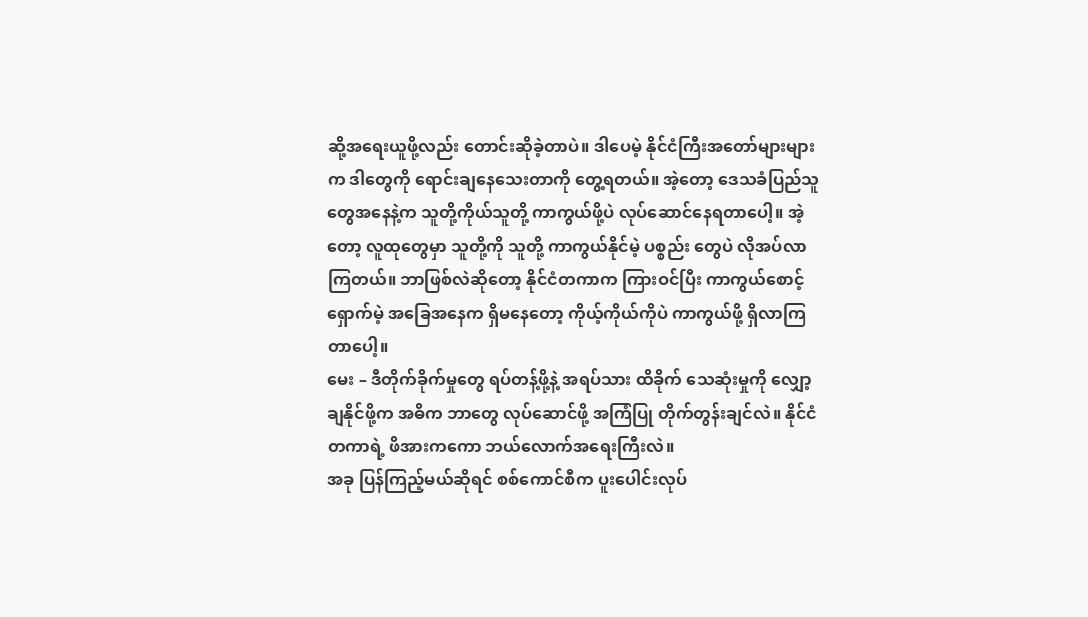ဆို့အရေးယူဖို့လည်း တောင်းဆိုခဲ့တာပဲ။ ဒါပေမဲ့ နိုင်ငံကြီးအတော်များများက ဒါတွေကို ရောင်းချနေသေးတာကို တွေ့ရတယ်။ အဲ့တော့ ဒေသခံပြည်သူတွေအနေနဲ့က သူတို့ကိုယ်သူတို့ ကာကွယ်ဖို့ပဲ လုပ်ဆောင်နေရတာပေါ့။ အဲ့တော့ လူထုတွေမှာ သူတို့ကို သူတို့ ကာကွယ်နိုင်မဲ့ ပစ္စည်း တွေပဲ လိုအပ်လာကြတယ်။ ဘာဖြစ်လဲဆိုတော့ နိုင်ငံတကာက ကြားဝင်ပြီး ကာကွယ်စောင့်ရှောက်မဲ့ အခြေအနေက ရှိမနေတော့ ကိုယ့်ကိုယ်ကိုပဲ ကာကွယ်ဖို့ ရှိလာကြတာပေါ့။
မေး – ဒီတိုက်ခိုက်မှုတွေ ရပ်တန့်ဖို့နဲ့ အရပ်သား ထိခိုက် သေဆုံးမှုကို လျှော့ချနိုင်ဖို့က အဓိက ဘာတွေ လုပ်ဆောင်ဖို့ အကြံပြု တိုက်တွန်းချင်လဲ။ နိုင်ငံတကာရဲ့ ဖိအားကကော ဘယ်လောက်အရေးကြီးလဲ။
အခု ပြန်ကြည့်မယ်ဆိုရင် စစ်ကောင်စီက ပူးပေါင်းလုပ်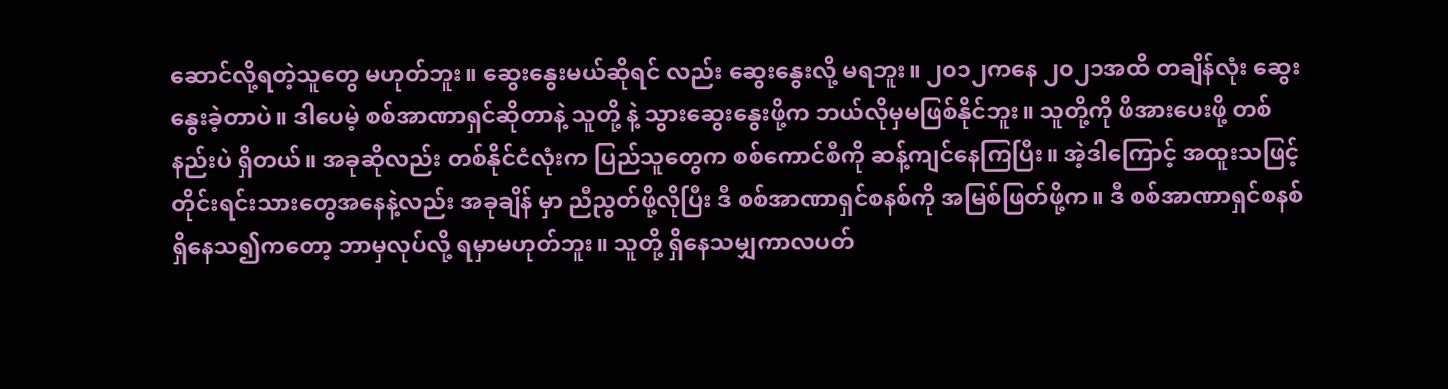ဆောင်လို့ရတဲ့သူတွေ မဟုတ်ဘူး။ ဆွေးနွေးမယ်ဆိုရင် လည်း ဆွေးနွေးလို့ မရဘူး။ ၂၀၁၂ကနေ ၂၀၂၁အထိ တချိန်လုံး ဆွေးနွေးခဲ့တာပဲ။ ဒါပေမဲ့ စစ်အာဏာရှင်ဆိုတာနဲ့ သူတို့ နဲ့ သွားဆွေးနွေးဖို့က ဘယ်လိုမှမဖြစ်နိုင်ဘူး။ သူတို့ကို ဖိအားပေးဖို့ တစ်နည်းပဲ ရှိတယ်။ အခုဆိုလည်း တစ်နိုင်ငံလုံးက ပြည်သူတွေက စစ်ကောင်စီကို ဆန့်ကျင်နေကြပြီး။ အဲ့ဒါကြောင့် အထူးသဖြင့် တိုင်းရင်းသားတွေအနေနဲ့လည်း အခုချိန် မှာ ညီညွတ်ဖို့လိုပြီး ဒီ စစ်အာဏာရှင်စနစ်ကို အမြစ်ဖြတ်ဖို့က။ ဒီ စစ်အာဏာရှင်စနစ် ရှိနေသ၍ကတော့ ဘာမှလုပ်လို့ ရမှာမဟုတ်ဘူး။ သူတို့ ရှိနေသမျှကာလပတ်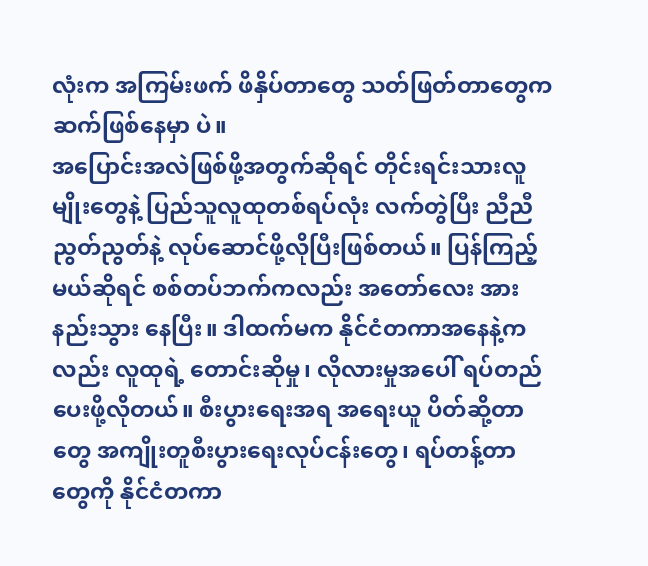လုံးက အကြမ်းဖက် ဖိနှိပ်တာတွေ သတ်ဖြတ်တာတွေက ဆက်ဖြစ်နေမှာ ပဲ။
အပြောင်းအလဲဖြစ်ဖို့အတွက်ဆိုရင် တိုင်းရင်းသားလူမျိုးတွေနဲ့ ပြည်သူလူထုတစ်ရပ်လုံး လက်တွဲပြီး ညီညီ ညွတ်ညွတ်နဲ့ လုပ်ဆောင်ဖို့လိုပြီးဖြစ်တယ်။ ပြန်ကြည့်မယ်ဆိုရင် စစ်တပ်ဘက်ကလည်း အတော်လေး အားနည်းသွား နေပြီး။ ဒါထက်မက နိုင်ငံတကာအနေနဲ့ကလည်း လူထုရဲ့ တောင်းဆိုမှု၊ လိုလားမှုအပေါ် ရပ်တည်ပေးဖို့လိုတယ်။ စီးပွားရေးအရ အရေးယူ ပိတ်ဆို့တာတွေ အကျိုးတူစီးပွားရေးလုပ်ငန်းတွေ၊ ရပ်တန့်တာတွေကို နိုင်ငံတကာ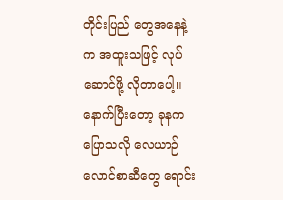တိုင်းပြည် တွေအနေနဲ့က အထူးသဖြင့် လုပ်ဆောင်ဖို့ လိုတာပေါ့။ နောက်ပြီးတော့ ခုနက ပြောသလို လေယာဉ်လောင်စာဆီတွေ ရောင်း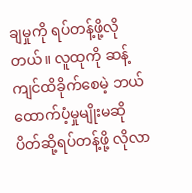ချမှုကို ရပ်တန့်ဖို့လိုတယ်။ လူထုကို ဆန့်ကျင်ထိခိုက်စေမဲ့ ဘယ်ထောက်ပံ့မှုမျိုးမဆို ပိတ်ဆို့ရပ်တန့်ဖို့ လိုလာ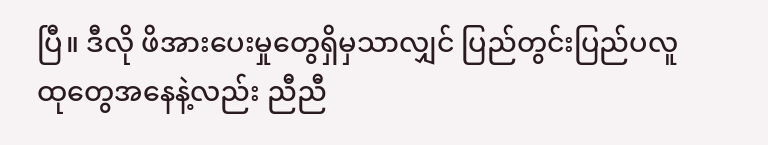ပြီ။ ဒီလို ဖိအားပေးမှုတွေရှိမှသာလျှင် ပြည်တွင်းပြည်ပလူထုတွေအနေနဲ့လည်း ညီညီ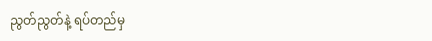ညွတ်ညွတ်နဲ့ ရပ်တည်မှ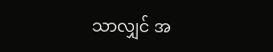သာလျှင် အ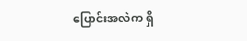ပြောင်းအလဲက ရှိ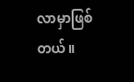လာမှာဖြစ်တယ်။